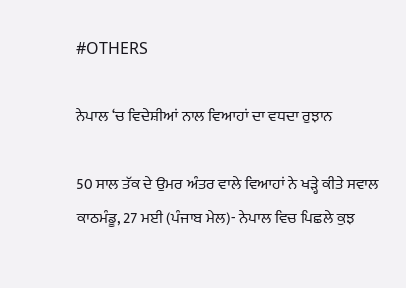#OTHERS

ਨੇਪਾਲ ‘ਚ ਵਿਦੇਸ਼ੀਆਂ ਨਾਲ ਵਿਆਹਾਂ ਦਾ ਵਧਦਾ ਰੁਝਾਨ

50 ਸਾਲ ਤੱਕ ਦੇ ਉਮਰ ਅੰਤਰ ਵਾਲੇ ਵਿਆਹਾਂ ਨੇ ਖੜ੍ਹੇ ਕੀਤੇ ਸਵਾਲ
ਕਾਠਮੰਡੂ, 27 ਮਈ (ਪੰਜਾਬ ਮੇਲ)- ਨੇਪਾਲ ਵਿਚ ਪਿਛਲੇ ਕੁਝ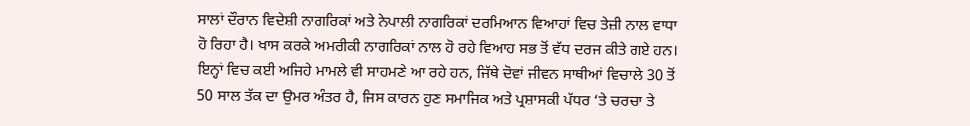ਸਾਲਾਂ ਦੌਰਾਨ ਵਿਦੇਸ਼ੀ ਨਾਗਰਿਕਾਂ ਅਤੇ ਨੇਪਾਲੀ ਨਾਗਰਿਕਾਂ ਦਰਮਿਆਨ ਵਿਆਹਾਂ ਵਿਚ ਤੇਜ਼ੀ ਨਾਲ ਵਾਧਾ ਹੋ ਰਿਹਾ ਹੈ। ਖਾਸ ਕਰਕੇ ਅਮਰੀਕੀ ਨਾਗਰਿਕਾਂ ਨਾਲ ਹੋ ਰਹੇ ਵਿਆਹ ਸਭ ਤੋਂ ਵੱਧ ਦਰਜ ਕੀਤੇ ਗਏ ਹਨ। ਇਨ੍ਹਾਂ ਵਿਚ ਕਈ ਅਜਿਹੇ ਮਾਮਲੇ ਵੀ ਸਾਹਮਣੇ ਆ ਰਹੇ ਹਨ, ਜਿੱਥੇ ਦੋਵਾਂ ਜੀਵਨ ਸਾਥੀਆਂ ਵਿਚਾਲੇ 30 ਤੋਂ 50 ਸਾਲ ਤੱਕ ਦਾ ਉਮਰ ਅੰਤਰ ਹੈ, ਜਿਸ ਕਾਰਨ ਹੁਣ ਸਮਾਜਿਕ ਅਤੇ ਪ੍ਰਸ਼ਾਸਕੀ ਪੱਧਰ ‘ਤੇ ਚਰਚਾ ਤੇ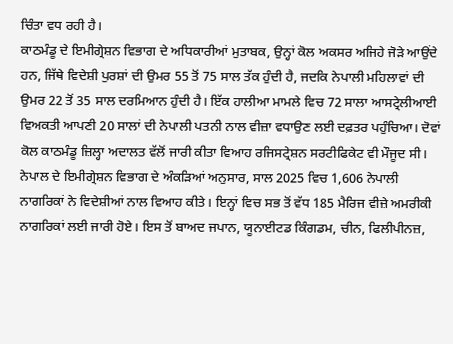ਚਿੰਤਾ ਵਧ ਰਹੀ ਹੈ।
ਕਾਠਮੰਡੂ ਦੇ ਇਮੀਗ੍ਰੇਸ਼ਨ ਵਿਭਾਗ ਦੇ ਅਧਿਕਾਰੀਆਂ ਮੁਤਾਬਕ, ਉਨ੍ਹਾਂ ਕੋਲ ਅਕਸਰ ਅਜਿਹੇ ਜੋੜੇ ਆਉਂਦੇ ਹਨ, ਜਿੱਥੇ ਵਿਦੇਸ਼ੀ ਪੁਰਸ਼ਾਂ ਦੀ ਉਮਰ 55 ਤੋਂ 75 ਸਾਲ ਤੱਕ ਹੁੰਦੀ ਹੈ, ਜਦਕਿ ਨੇਪਾਲੀ ਮਹਿਲਾਵਾਂ ਦੀ ਉਮਰ 22 ਤੋਂ 35 ਸਾਲ ਦਰਮਿਆਨ ਹੁੰਦੀ ਹੈ। ਇੱਕ ਹਾਲੀਆ ਮਾਮਲੇ ਵਿਚ 72 ਸਾਲਾ ਆਸਟ੍ਰੇਲੀਆਈ ਵਿਅਕਤੀ ਆਪਣੀ 20 ਸਾਲਾਂ ਦੀ ਨੇਪਾਲੀ ਪਤਨੀ ਨਾਲ ਵੀਜ਼ਾ ਵਧਾਉਣ ਲਈ ਦਫ਼ਤਰ ਪਹੁੰਚਿਆ। ਦੋਵਾਂ ਕੋਲ ਕਾਠਮੰਡੂ ਜ਼ਿਲ੍ਹਾ ਅਦਾਲਤ ਵੱਲੋਂ ਜਾਰੀ ਕੀਤਾ ਵਿਆਹ ਰਜਿਸਟ੍ਰੇਸ਼ਨ ਸਰਟੀਫਿਕੇਟ ਵੀ ਮੌਜੂਦ ਸੀ।
ਨੇਪਾਲ ਦੇ ਇਮੀਗ੍ਰੇਸ਼ਨ ਵਿਭਾਗ ਦੇ ਅੰਕੜਿਆਂ ਅਨੁਸਾਰ, ਸਾਲ 2025 ਵਿਚ 1,606 ਨੇਪਾਲੀ ਨਾਗਰਿਕਾਂ ਨੇ ਵਿਦੇਸ਼ੀਆਂ ਨਾਲ ਵਿਆਹ ਕੀਤੇ। ਇਨ੍ਹਾਂ ਵਿਚ ਸਭ ਤੋਂ ਵੱਧ 185 ਮੈਰਿਜ ਵੀਜ਼ੇ ਅਮਰੀਕੀ ਨਾਗਰਿਕਾਂ ਲਈ ਜਾਰੀ ਹੋਏ। ਇਸ ਤੋਂ ਬਾਅਦ ਜਪਾਨ, ਯੂਨਾਈਟਡ ਕਿੰਗਡਮ, ਚੀਨ, ਫਿਲੀਪੀਨਜ਼,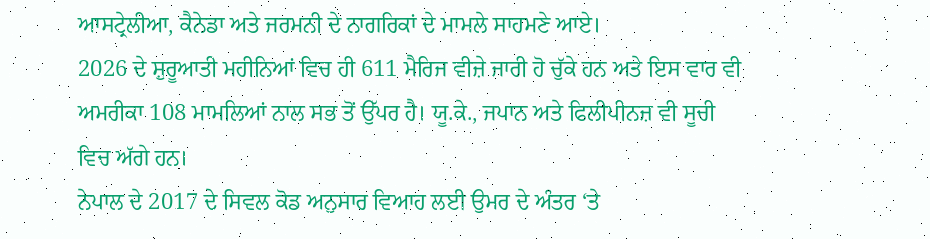ਆਸਟ੍ਰੇਲੀਆ, ਕੈਨੇਡਾ ਅਤੇ ਜਰਮਨੀ ਦੇ ਨਾਗਰਿਕਾਂ ਦੇ ਮਾਮਲੇ ਸਾਹਮਣੇ ਆਏ।
2026 ਦੇ ਸ਼ੁਰੂਆਤੀ ਮਹੀਨਿਆਂ ਵਿਚ ਹੀ 611 ਮੈਰਿਜ ਵੀਜ਼ੇ ਜਾਰੀ ਹੋ ਚੁੱਕੇ ਹਨ ਅਤੇ ਇਸ ਵਾਰ ਵੀ ਅਮਰੀਕਾ 108 ਮਾਮਲਿਆਂ ਨਾਲ ਸਭ ਤੋਂ ਉੱਪਰ ਹੈ। ਯੂ.ਕੇ., ਜਪਾਨ ਅਤੇ ਫਿਲੀਪੀਨਜ਼ ਵੀ ਸੂਚੀ ਵਿਚ ਅੱਗੇ ਹਨ।
ਨੇਪਾਲ ਦੇ 2017 ਦੇ ਸਿਵਲ ਕੋਡ ਅਨੁਸਾਰ ਵਿਆਹ ਲਈ ਉਮਰ ਦੇ ਅੰਤਰ ‘ਤੇ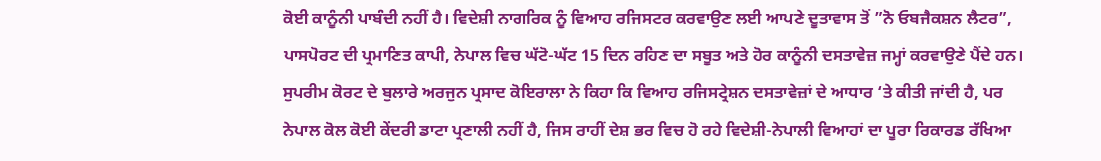ਕੋਈ ਕਾਨੂੰਨੀ ਪਾਬੰਦੀ ਨਹੀਂ ਹੈ। ਵਿਦੇਸ਼ੀ ਨਾਗਰਿਕ ਨੂੰ ਵਿਆਹ ਰਜਿਸਟਰ ਕਰਵਾਉਣ ਲਈ ਆਪਣੇ ਦੂਤਾਵਾਸ ਤੋਂ ”ਨੋ ਓਬਜੈਕਸ਼ਨ ਲੈਟਰ”, ਪਾਸਪੋਰਟ ਦੀ ਪ੍ਰਮਾਣਿਤ ਕਾਪੀ, ਨੇਪਾਲ ਵਿਚ ਘੱਟੋ-ਘੱਟ 15 ਦਿਨ ਰਹਿਣ ਦਾ ਸਬੂਤ ਅਤੇ ਹੋਰ ਕਾਨੂੰਨੀ ਦਸਤਾਵੇਜ਼ ਜਮ੍ਹਾਂ ਕਰਵਾਉਣੇ ਪੈਂਦੇ ਹਨ।
ਸੁਪਰੀਮ ਕੋਰਟ ਦੇ ਬੁਲਾਰੇ ਅਰਜੁਨ ਪ੍ਰਸਾਦ ਕੋਇਰਾਲਾ ਨੇ ਕਿਹਾ ਕਿ ਵਿਆਹ ਰਜਿਸਟ੍ਰੇਸ਼ਨ ਦਸਤਾਵੇਜ਼ਾਂ ਦੇ ਆਧਾਰ ‘ਤੇ ਕੀਤੀ ਜਾਂਦੀ ਹੈ, ਪਰ ਨੇਪਾਲ ਕੋਲ ਕੋਈ ਕੇਂਦਰੀ ਡਾਟਾ ਪ੍ਰਣਾਲੀ ਨਹੀਂ ਹੈ, ਜਿਸ ਰਾਹੀਂ ਦੇਸ਼ ਭਰ ਵਿਚ ਹੋ ਰਹੇ ਵਿਦੇਸ਼ੀ-ਨੇਪਾਲੀ ਵਿਆਹਾਂ ਦਾ ਪੂਰਾ ਰਿਕਾਰਡ ਰੱਖਿਆ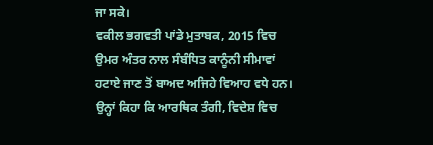ਜਾ ਸਕੇ।
ਵਕੀਲ ਭਗਵਤੀ ਪਾਂਡੇ ਮੁਤਾਬਕ, 2015 ਵਿਚ ਉਮਰ ਅੰਤਰ ਨਾਲ ਸੰਬੰਧਿਤ ਕਾਨੂੰਨੀ ਸੀਮਾਵਾਂ ਹਟਾਏ ਜਾਣ ਤੋਂ ਬਾਅਦ ਅਜਿਹੇ ਵਿਆਹ ਵਧੇ ਹਨ। ਉਨ੍ਹਾਂ ਕਿਹਾ ਕਿ ਆਰਥਿਕ ਤੰਗੀ, ਵਿਦੇਸ਼ ਵਿਚ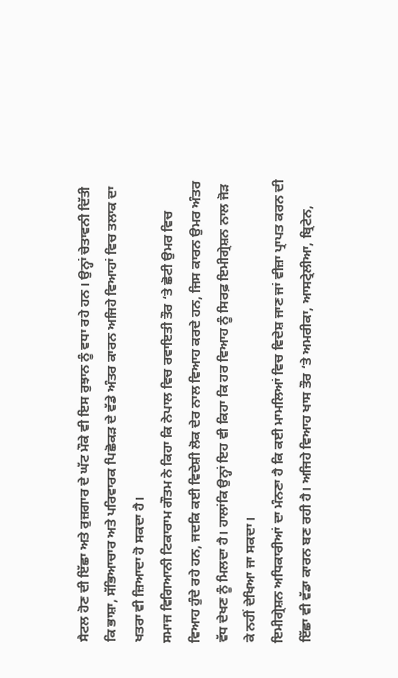ਸੈਟਲ ਹੋਣ ਦੀ ਇੱਛਾ ਅਤੇ ਰੁਜ਼ਗਾਰ ਦੇ ਘੱਟ ਮੌਕੇ ਵੀ ਇਸ ਰੁਝਾਨ ਨੂੰ ਵਧਾ ਰਹੇ ਹਨ। ਉਨ੍ਹਾਂ ਚੇਤਾਵਨੀ ਦਿੱਤੀ ਕਿ ਭਾਸ਼ਾ, ਸੱਭਿਆਚਾਰ ਅਤੇ ਪਰਿਵਾਰਕ ਪਿਛੋਕੜ ਦੇ ਵੱਡੇ ਅੰਤਰ ਕਾਰਨ ਅਜਿਹੇ ਵਿਆਹਾਂ ਵਿਚ ਤਲਾਕ ਦਾ ਖਤਰਾ ਵੀ ਜ਼ਿਆਦਾ ਹੋ ਸਕਦਾ ਹੈ।
ਸਮਾਜ ਵਿਗਿਆਨੀ ਟਿਕਾਰਾਮ ਗੌਤਮ ਨੇ ਕਿਹਾ ਕਿ ਨੇਪਾਲ ਵਿਚ ਰਵਾਇਤੀ ਤੌਰ ‘ਤੇ ਛੋਟੀ ਉਮਰ ਵਿਚ ਵਿਆਹ ਹੁੰਦੇ ਰਹੇ ਹਨ, ਜਦਕਿ ਕਈ ਵਿਦੇਸ਼ੀ ਲੋਕ ਦੇਰ ਨਾਲ ਵਿਆਹ ਕਰਦੇ ਹਨ, ਜਿਸ ਕਾਰਨ ਉਮਰ ਅੰਤਰ ਵੱਧ ਦੇਖਣ ਨੂੰ ਮਿਲਦਾ ਹੈ। ਹਾਲਾਂਕਿ ਉਨ੍ਹਾਂ ਇਹ ਵੀ ਕਿਹਾ ਕਿ ਹਰ ਵਿਆਹ ਨੂੰ ਸਿਰਫ਼ ਇਮੀਗ੍ਰੇਸ਼ਨ ਨਾਲ ਜੋੜ ਕੇ ਨਹੀਂ ਦੇਖਿਆ ਜਾ ਸਕਦਾ।
ਇਮੀਗ੍ਰੇਸ਼ਨ ਅਧਿਕਾਰੀਆਂ ਦਾ ਮੰਨਣਾ ਹੈ ਕਿ ਕਈ ਮਾਮਲਿਆਂ ਵਿਚ ਵਿਦੇਸ਼ ਜਾਣ ਜਾਂ ਵੀਜ਼ਾ ਪ੍ਰਾਪਤ ਕਰਨ ਦੀ ਇੱਛਾ ਵੀ ਵੱਡਾ ਕਾਰਨ ਬਣ ਰਹੀ ਹੈ। ਅਜਿਹੇ ਵਿਆਹ ਖਾਸ ਤੌਰ ‘ਤੇ ਅਮਰੀਕਾ, ਆਸਟ੍ਰੇਲੀਆ, ਬ੍ਰਿਟੇਨ,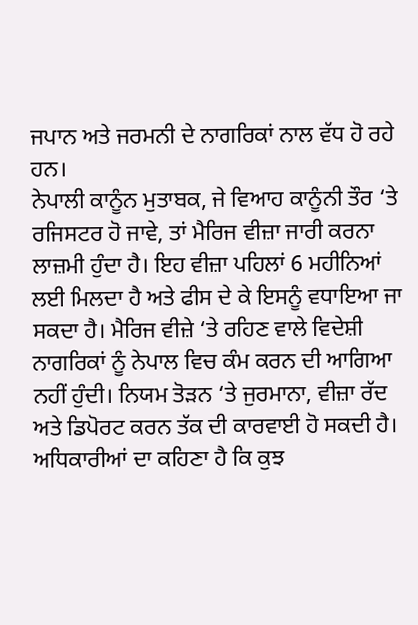ਜਪਾਨ ਅਤੇ ਜਰਮਨੀ ਦੇ ਨਾਗਰਿਕਾਂ ਨਾਲ ਵੱਧ ਹੋ ਰਹੇ ਹਨ।
ਨੇਪਾਲੀ ਕਾਨੂੰਨ ਮੁਤਾਬਕ, ਜੇ ਵਿਆਹ ਕਾਨੂੰਨੀ ਤੌਰ ‘ਤੇ ਰਜਿਸਟਰ ਹੋ ਜਾਵੇ, ਤਾਂ ਮੈਰਿਜ ਵੀਜ਼ਾ ਜਾਰੀ ਕਰਨਾ ਲਾਜ਼ਮੀ ਹੁੰਦਾ ਹੈ। ਇਹ ਵੀਜ਼ਾ ਪਹਿਲਾਂ 6 ਮਹੀਨਿਆਂ ਲਈ ਮਿਲਦਾ ਹੈ ਅਤੇ ਫੀਸ ਦੇ ਕੇ ਇਸਨੂੰ ਵਧਾਇਆ ਜਾ ਸਕਦਾ ਹੈ। ਮੈਰਿਜ ਵੀਜ਼ੇ ‘ਤੇ ਰਹਿਣ ਵਾਲੇ ਵਿਦੇਸ਼ੀ ਨਾਗਰਿਕਾਂ ਨੂੰ ਨੇਪਾਲ ਵਿਚ ਕੰਮ ਕਰਨ ਦੀ ਆਗਿਆ ਨਹੀਂ ਹੁੰਦੀ। ਨਿਯਮ ਤੋੜਨ ‘ਤੇ ਜੁਰਮਾਨਾ, ਵੀਜ਼ਾ ਰੱਦ ਅਤੇ ਡਿਪੋਰਟ ਕਰਨ ਤੱਕ ਦੀ ਕਾਰਵਾਈ ਹੋ ਸਕਦੀ ਹੈ।
ਅਧਿਕਾਰੀਆਂ ਦਾ ਕਹਿਣਾ ਹੈ ਕਿ ਕੁਝ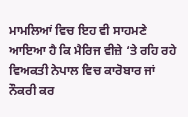ਮਾਮਲਿਆਂ ਵਿਚ ਇਹ ਵੀ ਸਾਹਮਣੇ ਆਇਆ ਹੈ ਕਿ ਮੈਰਿਜ ਵੀਜ਼ੇ ‘ਤੇ ਰਹਿ ਰਹੇ ਵਿਅਕਤੀ ਨੇਪਾਲ ਵਿਚ ਕਾਰੋਬਾਰ ਜਾਂ ਨੌਕਰੀ ਕਰ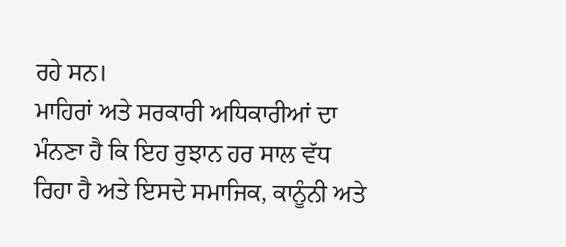ਰਹੇ ਸਨ।
ਮਾਹਿਰਾਂ ਅਤੇ ਸਰਕਾਰੀ ਅਧਿਕਾਰੀਆਂ ਦਾ ਮੰਨਣਾ ਹੈ ਕਿ ਇਹ ਰੁਝਾਨ ਹਰ ਸਾਲ ਵੱਧ ਰਿਹਾ ਹੈ ਅਤੇ ਇਸਦੇ ਸਮਾਜਿਕ, ਕਾਨੂੰਨੀ ਅਤੇ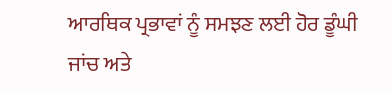ਆਰਥਿਕ ਪ੍ਰਭਾਵਾਂ ਨੂੰ ਸਮਝਣ ਲਈ ਹੋਰ ਡੂੰਘੀ ਜਾਂਚ ਅਤੇ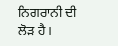ਨਿਗਰਾਨੀ ਦੀ ਲੋੜ ਹੈ।